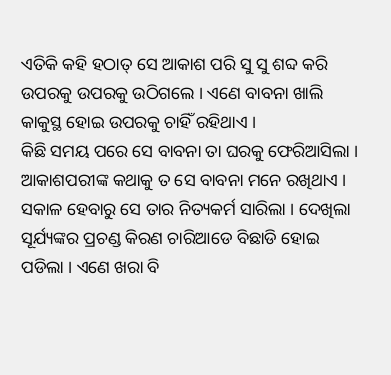ଏତିକି କହି ହଠାତ୍ ସେ ଆକାଶ ପରି ସୁ ସୁ ଶବ୍ଦ କରି ଉପରକୁ ଉପରକୁ ଉଠିଗଲେ । ଏଣେ ବାବନା ଖାଲି କାକୁସ୍ଥ ହୋଇ ଉପରକୁ ଚାହିଁ ରହିଥାଏ ।
କିଛି ସମୟ ପରେ ସେ ବାବନା ତା ଘରକୁ ଫେରିଆସିଲା । ଆକାଶପରୀଙ୍କ କଥାକୁ ତ ସେ ବାବନା ମନେ ରଖିଥାଏ । ସକାଳ ହେବାରୁ ସେ ତାର ନିତ୍ୟକର୍ମ ସାରିଲା । ଦେଖିଲା ସୂର୍ଯ୍ୟଙ୍କର ପ୍ରଚଣ୍ଡ କିରଣ ଚାରିଆଡେ ବିଛାଡି ହୋଇ ପଡିଲା । ଏଣେ ଖରା ବି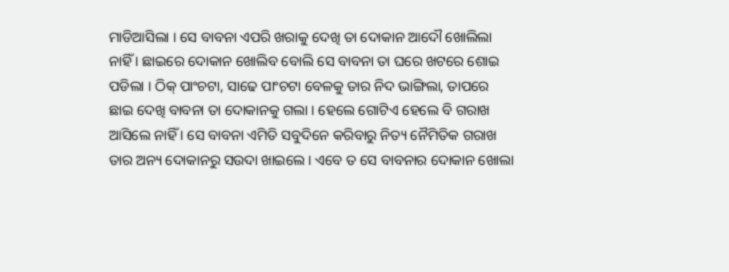ମାଡିଆସିଲା । ସେ ବାବନା ଏପରି ଖରାକୁ ଦେଖି ତା ଦୋକାନ ଆଦୌ ଖୋଲିଲା ନାହିଁ । ଛାଇରେ ଦୋକାନ ଖୋଲିବ ବୋଲି ସେ ବାବନା ତା ଘରେ ଖଟରେ ଶୋଇ ପଡିଲା । ଠିକ୍ ପାଂଚଟା, ସାଢେ ପାଂଚଟା ବେଳକୁ ତାର ନିଦ ଭାଙ୍ଗିଲା, ତାପରେ ଛାଇ ଦେଖି ବାବନା ତା ଦୋକାନକୁ ଗଲା । ହେଲେ ଗୋଟିଏ ହେଲେ ବି ଗରାଖ ଆସିଲେ ନାହିଁ । ସେ ବାବନା ଏମିତି ସବୁଦିନେ କରିବାରୁ ନିତ୍ୟ ନୈମିତିକ ଗରାଖ ତାର ଅନ୍ୟ ଦୋକାନରୁ ସଉଦା ଖାଇଲେ । ଏବେ ତ ସେ ବାବନାର ଦୋକାନ ଖୋଲା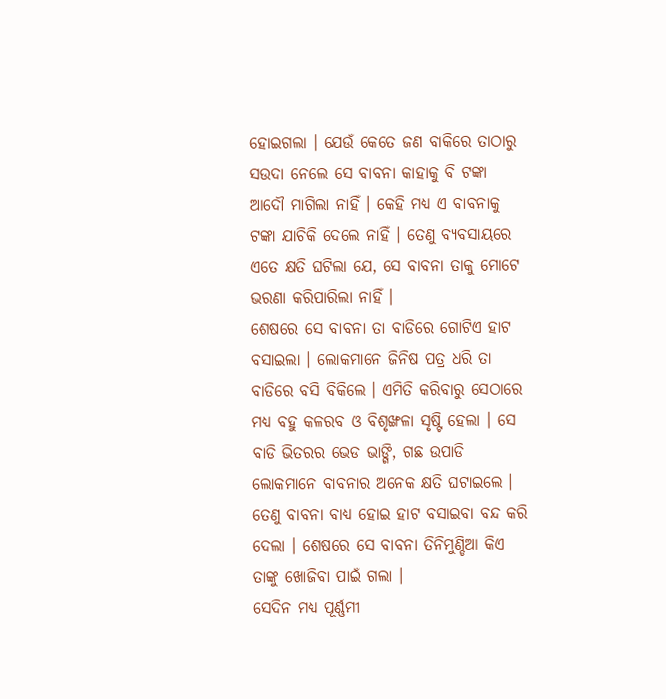ହୋଇଗଲା । ଯେଉଁ କେତେ ଜଣ ବାକିରେ ତାଠାରୁ ସଉଦା ନେଲେ ସେ ବାବନା କାହାକୁ ବି ଟଙ୍କା ଆଦୌ ମାଗିଲା ନାହିଁ । କେହି ମଧ୍ୟ ଏ ବାବନାକୁ ଟଙ୍କା ଯାଚିକି ଦେଲେ ନାହିଁ । ତେଣୁ ବ୍ୟବସାୟରେ ଏତେ କ୍ଷତି ଘଟିଲା ଯେ, ସେ ବାବନା ତାକୁ ମୋଟେ ଭରଣା କରିପାରିଲା ନାହିଁ ।
ଶେଷରେ ସେ ବାବନା ତା ବାଡିରେ ଗୋଟିଏ ହାଟ ବସାଇଲା । ଲୋକମାନେ ଜିନିଷ ପତ୍ର ଧରି ତା ବାଡିରେ ବସି ବିକିଲେ । ଏମିତି କରିବାରୁ ସେଠାରେ ମଧ୍ୟ ବହୁ କଳରବ ଓ ବିଶୃଙ୍ଖଳା ସୃଷ୍ଟି ହେଲା । ସେ ବାଡି ଭିତରର ଭେଡ ଭାଙ୍ଗି, ଗଛ ଉପାଡି ଲୋକମାନେ ବାବନାର ଅନେକ କ୍ଷତି ଘଟାଇଲେ । ତେଣୁ ବାବନା ବାଧ୍ୟ ହୋଇ ହାଟ ବସାଇବା ବନ୍ଦ କରି ଦେଲା । ଶେଷରେ ସେ ବାବନା ତିନିମୁଣ୍ଡିଆ କିଏ ତାଙ୍କୁ ଖୋଜିବା ପାଇଁ ଗଲା ।
ସେଦିନ ମଧ୍ୟ ପୂର୍ଣ୍ଣମୀ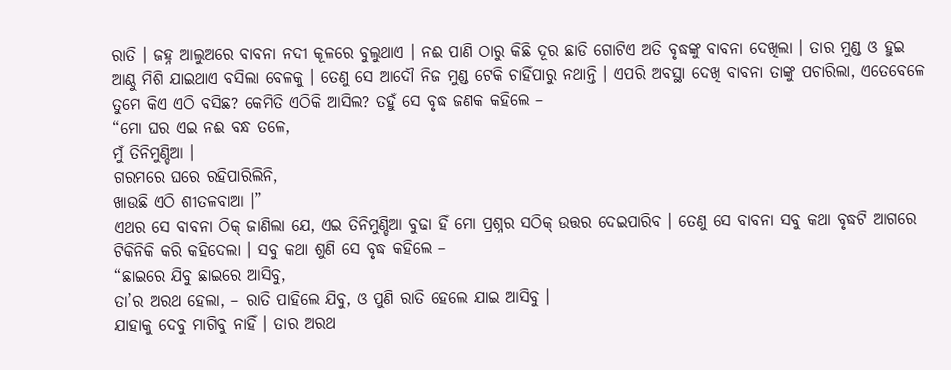ରାତି । ଜହ୍ନ ଆଲୁଅରେ ବାବନା ନଦୀ କୂଳରେ ବୁଲୁଥାଏ । ନଈ ପାଣି ଠାରୁ କିଛି ଦୂର ଛାଡି ଗୋଟିଏ ଅତି ବୃଦ୍ଧଙ୍କୁ ବାବନା ଦେଖିଲା । ତାର ମୁଣ୍ଡ ଓ ହୁଇ ଆଣ୍ଠୁ ମିଶି ଯାଇଥାଏ ବସିଲା ବେଳକୁ । ତେଣୁ ସେ ଆଦୌ ନିଜ ମୁଣ୍ଡ ଟେକି ଚାହିଁପାରୁ ନଥାନ୍ତି । ଏପରି ଅବସ୍ଥା ଦେଖି ବାବନା ତାଙ୍କୁ ପଚାରିଲା, ଏତେବେଳେ ତୁମେ କିଏ ଏଠି ବସିଛ? କେମିତି ଏଠିକି ଆସିଲ? ତହୁଁ ସେ ବୃଦ୍ଧ ଜଣକ କହିଲେ –
“ମୋ ଘର ଏଇ ନଈ ବନ୍ଧ ତଳେ,
ମୁଁ ତିନିମୁଣ୍ଡିଆ ।
ଗରମରେ ଘରେ ରହିପାରିଲିନି,
ଖାଉଛି ଏଠି ଶୀତଳବାଆ ।”
ଏଥର ସେ ବାବନା ଠିକ୍ ଜାଣିଲା ଯେ, ଏଇ ତିନିମୁଣ୍ଡିଆ ବୁଢା ହିଁ ମୋ ପ୍ରଶ୍ନର ସଠିକ୍ ଉତ୍ତର ଦେଇପାରିବ । ତେଣୁ ସେ ବାବନା ସବୁ କଥା ବୃଦ୍ଧଟି ଆଗରେ ଟିକିନିକି କରି କହିଦେଲା । ସବୁ କଥା ଶୁଣି ସେ ବୃଦ୍ଧ କହିଲେ –
“ଛାଇରେ ଯିବୁ ଛାଇରେ ଆସିବୁ,
ତା’ର ଅରଥ ହେଲା, – ରାତି ପାହିଲେ ଯିବୁ, ଓ ପୁଣି ରାତି ହେଲେ ଯାଇ ଆସିବୁ ।
ଯାହାକୁ ଦେବୁ ମାଗିବୁ ନାହିଁ । ତାର ଅରଥ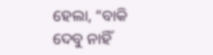ହେଲା, “ବାକି ଦେବୁ ନାହିଁ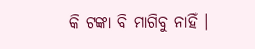କି ଟଙ୍କା ବି ମାଗିବୁ ନାହିଁ ।